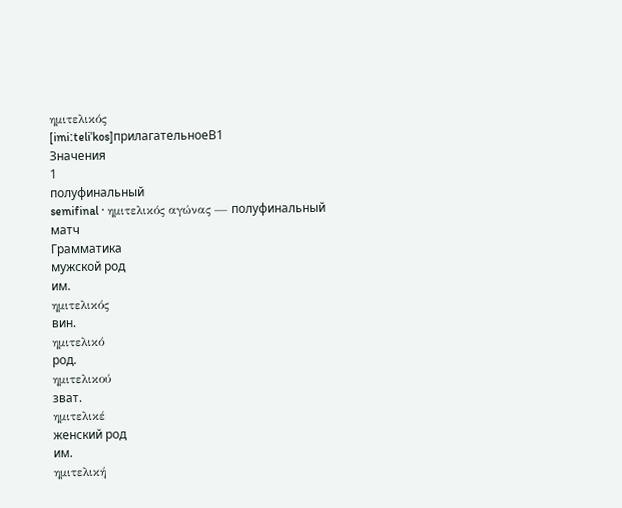ημιτελικός
[imiːteliˈkos]прилагательноеB1
Значения
1
полуфинальный
semifinal · ημιτελικός αγώνας — полуфинальный матч
Грамматика
мужской род
им.
ημιτελικός
вин.
ημιτελικό
род.
ημιτελικού
зват.
ημιτελικέ
женский род
им.
ημιτελική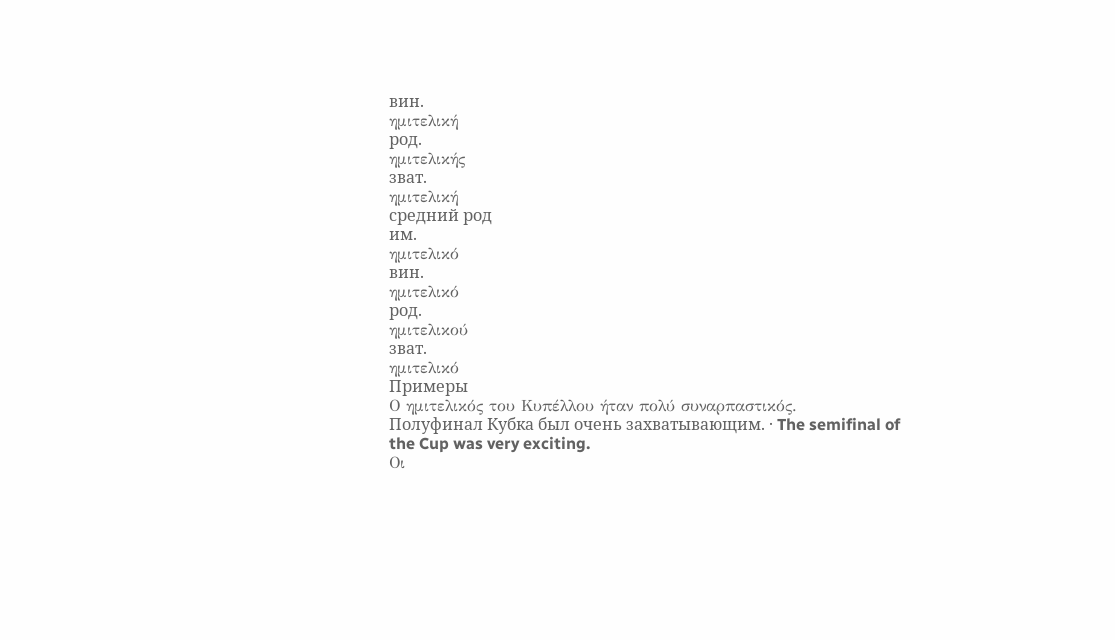вин.
ημιτελική
род.
ημιτελικής
зват.
ημιτελική
средний род
им.
ημιτελικό
вин.
ημιτελικό
род.
ημιτελικού
зват.
ημιτελικό
Примеры
Ο ημιτελικός του Κυπέλλου ήταν πολύ συναρπαστικός.
Полуфинал Кубка был очень захватывающим. · The semifinal of the Cup was very exciting.
Οι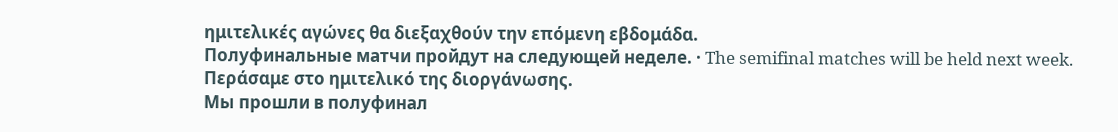ημιτελικές αγώνες θα διεξαχθούν την επόμενη εβδομάδα.
Полуфинальные матчи пройдут на следующей неделе. · The semifinal matches will be held next week.
Περάσαμε στο ημιτελικό της διοργάνωσης.
Мы прошли в полуфинал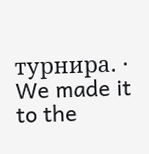турнира. · We made it to the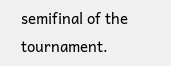semifinal of the tournament.